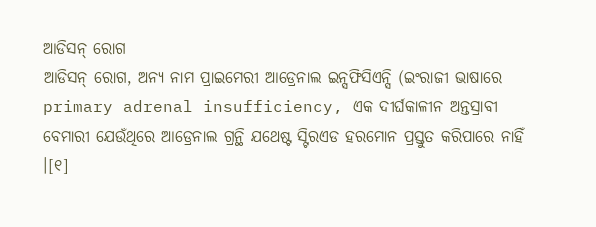ଆଡିସନ୍ ରୋଗ
ଆଡିସନ୍ ରୋଗ, ଅନ୍ୟ ନାମ ପ୍ରାଇମେରୀ ଆଡ୍ରେନାଲ ଇନ୍ସଫିସିଏନ୍ସି (ଇଂରାଜୀ ଭାଷାରେ primary adrenal insufficiency, ଏକ ଦୀର୍ଘକାଳୀନ ଅନ୍ତସ୍ରାବୀ ବେମାରୀ ଯେଉଁଥିରେ ଆଡ୍ରେନାଲ ଗ୍ରନ୍ଥି ଯଥେଷ୍ଟ ସ୍ଟିରଏଡ ହରମୋନ ପ୍ରସ୍ତୁତ କରିପାରେ ନାହିଁ ।[୧]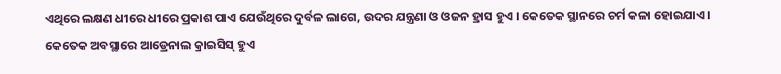ଏଥିରେ ଲକ୍ଷଣ ଧୀରେ ଧୀରେ ପ୍ରକାଶ ପାଏ ଯେଉଁଥିରେ ଦୁର୍ବଳ ଲାଗେ, ଉଦର ଯନ୍ତ୍ରଣା ଓ ଓଜନ ହ୍ରାସ ହୁଏ । କେତେକ ସ୍ଥାନରେ ଚର୍ମ କଳା ହୋଇଯାଏ । କେତେକ ଅବସ୍ଥାରେ ଆଡ୍ରେନାଲ କ୍ରାଇସିସ୍ ହୁଏ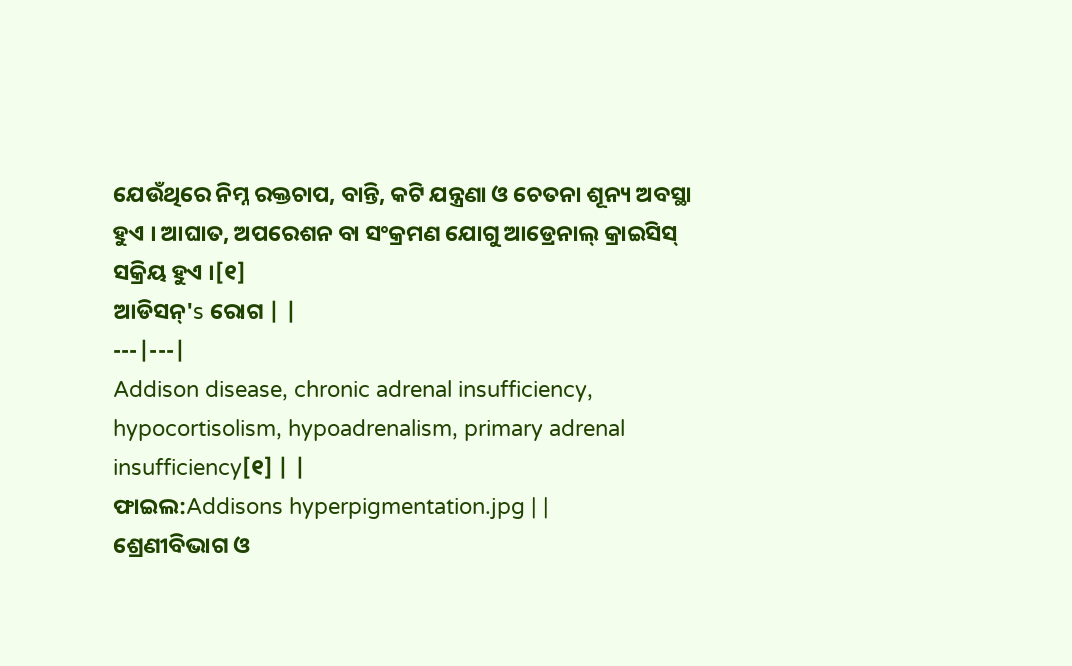ଯେଉଁଥିରେ ନିମ୍ନ ରକ୍ତଚାପ, ବାନ୍ତି, କଟି ଯନ୍ତ୍ରଣା ଓ ଚେତନା ଶୂନ୍ୟ ଅବସ୍ଥା ହୁଏ । ଆଘାତ, ଅପରେଶନ ବା ସଂକ୍ରମଣ ଯୋଗୁ ଆଡ୍ରେନାଲ୍ କ୍ରାଇସିସ୍ ସକ୍ରିୟ ହୁଏ ।[୧]
ଆଡିସନ୍'s ରୋଗ | |
---|---|
Addison disease, chronic adrenal insufficiency, hypocortisolism, hypoadrenalism, primary adrenal insufficiency[୧] | |
ଫାଇଲ:Addisons hyperpigmentation.jpg | |
ଶ୍ରେଣୀବିଭାଗ ଓ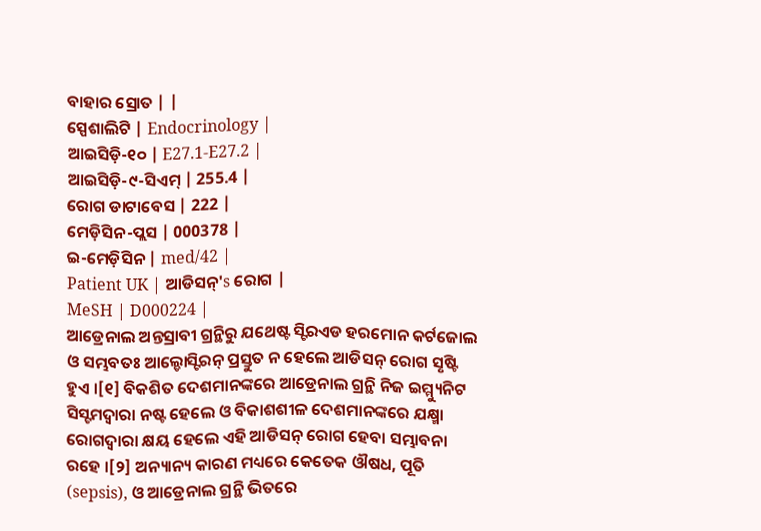ବାହାର ସ୍ରୋତ | |
ସ୍ପେଶାଲିଟି | Endocrinology |
ଆଇସିଡ଼ି-୧୦ | E27.1-E27.2 |
ଆଇସିଡ଼ି-୯-ସିଏମ୍ | 255.4 |
ରୋଗ ଡାଟାବେସ | 222 |
ମେଡ଼ିସିନ-ପ୍ଲସ | 000378 |
ଇ-ମେଡ଼ିସିନ | med/42 |
Patient UK | ଆଡିସନ୍'s ରୋଗ |
MeSH | D000224 |
ଆଡ୍ରେନାଲ ଅନ୍ତସ୍ରାବୀ ଗ୍ରନ୍ଥିରୁ ଯଥେଷ୍ଟ ସ୍ଟିରଏଡ ହରମୋନ କର୍ଟଜୋଲ ଓ ସମ୍ଭବତଃ ଆଲ୍ଡୋସ୍ଟିରନ୍ ପ୍ରସ୍ତୁତ ନ ହେଲେ ଆଡିସନ୍ ରୋଗ ସୃଷ୍ଟି ହୁଏ ।[୧] ବିକଶିତ ଦେଶମାନଙ୍କରେ ଆଡ୍ରେନାଲ ଗ୍ରନ୍ଥି ନିଜ ଇମ୍ମ୍ୟୁନିଟ ସିସ୍ଟମଦ୍ୱାରା ନଷ୍ଟ ହେଲେ ଓ ବିକାଶଶୀଳ ଦେଶମାନଙ୍କରେ ଯକ୍ଷ୍ମା ରୋଗଦ୍ୱାରା କ୍ଷୟ ହେଲେ ଏହି ଆଡିସନ୍ ରୋଗ ହେବା ସମ୍ଭାବନା ରହେ ।[୨] ଅନ୍ୟାନ୍ୟ କାରଣ ମଧ୍ୟରେ କେତେକ ଔଷଧ, ପୂତି (sepsis), ଓ ଆଡ୍ରେନାଲ ଗ୍ରନ୍ଥି ଭିତରେ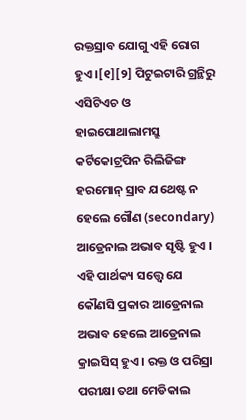ରକ୍ତସ୍ରାବ ଯୋଗୁ ଏହି ରୋଗ ହୁଏ ।[୧][୨] ପିଟୁଇଟାରି ଗ୍ରନ୍ଥିରୁ ଏସିଟିଏଚ ଓ ହାଇପୋଥାଲାମସ୍ରୁ କର୍ଟିକୋଟ୍ରପିନ ରିଲିଜିଙ୍ଗ ହରମୋନ୍ ସ୍ରାବ ଯଥେଷ୍ଟ ନ ହେଲେ ଗୌଣ (secondary) ଆଡ୍ରେନାଲ ଅଭାବ ସୃଷ୍ଟି ହୁଏ । ଏହି ପାର୍ଥକ୍ୟ ସତ୍ତ୍ୱେ ଯେ କୌଣସି ପ୍ରକାର ଆଡ୍ରେନାଲ ଅଭାବ ହେଲେ ଆଡ୍ରେନାଲ କ୍ରାଇସିସ୍ ହୁଏ । ରକ୍ତ ଓ ପରିସ୍ରା ପରୀକ୍ଷା ତଥା ମେଡିକାଲ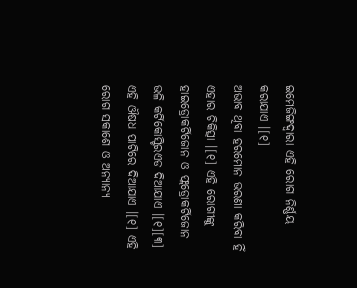ଇମେଜିଙ୍ଗଦ୍ୱାରା ଏହି ରୋଗ ନିର୍ଣ୍ଣୟ କରାଯାଏ ।[୧]
ଅଭାବ ଥିବା ହରମୋନ ଭରଣା କରିବା ହିଁ ଏହାର ଚିକିତ୍ସା ।[୧] ଏହି ରୋଗୀଙ୍କୁ ହାଇଡ୍ରୋକର୍ଟିଜୋନ ଓ ଫ୍ଲଡ୍ରୋକର୍ଟିଜୋନ ଭଳି କର୍ଟିକୋସ୍ଟିରଏଡ ଦିଆଯାଏ ।[୧][୩] ଏହି ଔଷଧ ପାଟିରେ ଦିଆଯାଏ ।[୧] ଏହି ରୋଗ ସକାଶେ ଓ ଅନ୍ୟାନ୍ୟ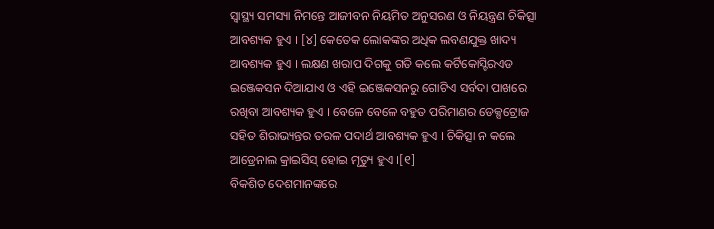ସ୍ୱାସ୍ଥ୍ୟ ସମସ୍ୟା ନିମନ୍ତେ ଆଜୀବନ ନିୟମିତ ଅନୁସରଣ ଓ ନିୟନ୍ତ୍ରଣ ଚିକିତ୍ସା ଆବଶ୍ୟକ ହୁଏ । [୪] କେତେକ ଲୋକଙ୍କର ଅଧିକ ଲବଣଯୁକ୍ତ ଖାଦ୍ୟ ଆବଶ୍ୟକ ହୁଏ । ଲକ୍ଷଣ ଖରାପ ଦିଗକୁ ଗତି କଲେ କର୍ଟିକୋସ୍ଟିରଏଡ ଇଞ୍ଜେକସନ ଦିଆଯାଏ ଓ ଏହି ଇଞ୍ଜେକସନରୁ ଗୋଟିଏ ସର୍ବଦା ପାଖରେ ରଖିବା ଆବଶ୍ୟକ ହୁଏ । ବେଳେ ବେଳେ ବହୁତ ପରିମାଣର ଡେକ୍ସଟ୍ରୋଜ ସହିତ ଶିରାଭ୍ୟନ୍ତର ତରଳ ପଦାର୍ଥ ଆବଶ୍ୟକ ହୁଏ । ଚିକିତ୍ସା ନ କଲେ ଆଡ୍ରେନାଲ କ୍ରାଇସିସ୍ ହୋଇ ମୃତ୍ୟୁ ହୁଏ ।[୧]
ବିକଶିତ ଦେଶମାନଙ୍କରେ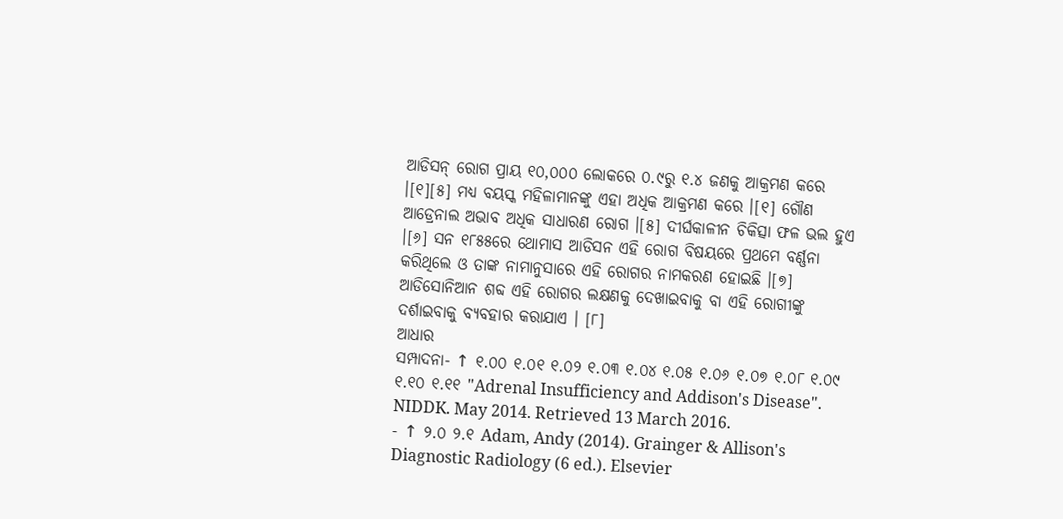ଆଡିସନ୍ ରୋଗ ପ୍ରାୟ ୧୦,୦୦୦ ଲୋକରେ ୦.୯ରୁ ୧.୪ ଜଣକୁ ଆକ୍ରମଣ କରେ ।[୧][୫] ମଧ୍ୟ ବୟସ୍କ ମହିଳାମାନଙ୍କୁ ଏହା ଅଧିକ ଆକ୍ରମଣ କରେ ।[୧] ଗୌଣ ଆଡ୍ରେନାଲ ଅଭାବ ଅଧିକ ସାଧାରଣ ରୋଗ ।[୫] ଦୀର୍ଘକାଳୀନ ଚିକିତ୍ସା ଫଳ ଭଲ ହୁଏ ।[୬] ସନ ୧୮୫୫ରେ ଥୋମାସ ଆଡିସନ ଏହି ରୋଗ ବିଷୟରେ ପ୍ରଥମେ ବର୍ଣ୍ଣନା କରିଥିଲେ ଓ ତାଙ୍କ ନାମାନୁସାରେ ଏହି ରୋଗର ନାମକରଣ ହୋଇଛି ।[୭] ଆଡିସୋନିଆନ ଶବ୍ଦ ଏହି ରୋଗର ଲକ୍ଷଣକୁ ଦେଖାଇବାକୁ ବା ଏହି ରୋଗୀଙ୍କୁ ଦର୍ଶାଇବାକୁ ବ୍ୟବହାର କରାଯାଏ । [୮]
ଆଧାର
ସମ୍ପାଦନା- ↑ ୧.୦୦ ୧.୦୧ ୧.୦୨ ୧.୦୩ ୧.୦୪ ୧.୦୫ ୧.୦୬ ୧.୦୭ ୧.୦୮ ୧.୦୯ ୧.୧୦ ୧.୧୧ "Adrenal Insufficiency and Addison's Disease". NIDDK. May 2014. Retrieved 13 March 2016.
- ↑ ୨.୦ ୨.୧ Adam, Andy (2014). Grainger & Allison's Diagnostic Radiology (6 ed.). Elsevier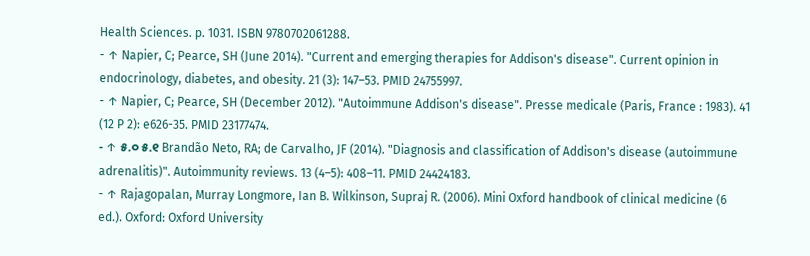Health Sciences. p. 1031. ISBN 9780702061288.
- ↑ Napier, C; Pearce, SH (June 2014). "Current and emerging therapies for Addison's disease". Current opinion in endocrinology, diabetes, and obesity. 21 (3): 147–53. PMID 24755997.
- ↑ Napier, C; Pearce, SH (December 2012). "Autoimmune Addison's disease". Presse medicale (Paris, France : 1983). 41 (12 P 2): e626-35. PMID 23177474.
- ↑ ୫.୦ ୫.୧ Brandão Neto, RA; de Carvalho, JF (2014). "Diagnosis and classification of Addison's disease (autoimmune adrenalitis)". Autoimmunity reviews. 13 (4–5): 408–11. PMID 24424183.
- ↑ Rajagopalan, Murray Longmore, Ian B. Wilkinson, Supraj R. (2006). Mini Oxford handbook of clinical medicine (6 ed.). Oxford: Oxford University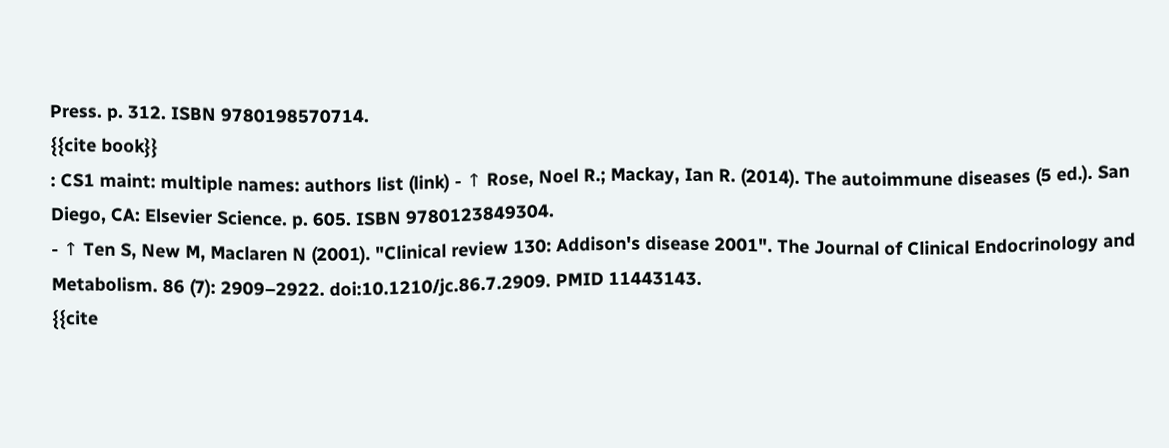Press. p. 312. ISBN 9780198570714.
{{cite book}}
: CS1 maint: multiple names: authors list (link) - ↑ Rose, Noel R.; Mackay, Ian R. (2014). The autoimmune diseases (5 ed.). San Diego, CA: Elsevier Science. p. 605. ISBN 9780123849304.
- ↑ Ten S, New M, Maclaren N (2001). "Clinical review 130: Addison's disease 2001". The Journal of Clinical Endocrinology and Metabolism. 86 (7): 2909–2922. doi:10.1210/jc.86.7.2909. PMID 11443143.
{{cite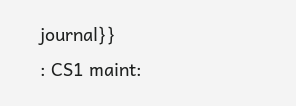journal}}
: CS1 maint: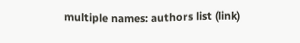multiple names: authors list (link)